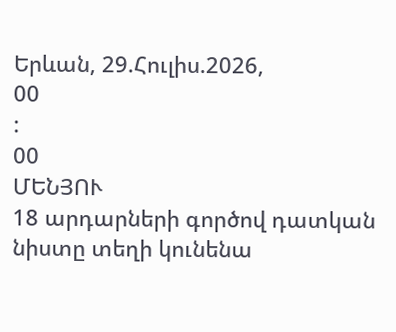Երևան, 29.Հուլիս.2026,
00
:
00
ՄԵՆՅՈՒ
18 արդարների գործով դատկան նիստը տեղի կունենա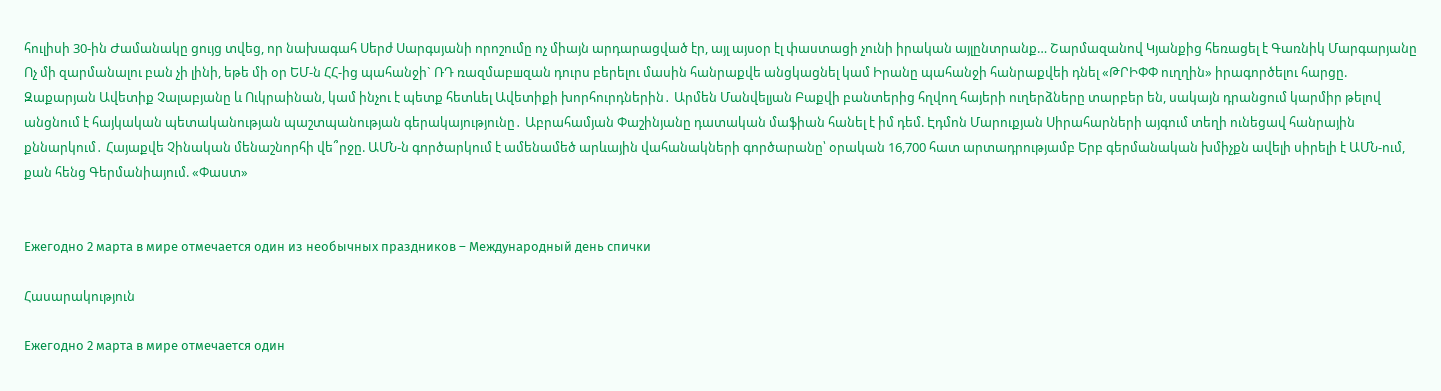հուլիսի 30-ին Ժամանակը ցույց տվեց, որ նախագահ Սերժ Սարգսյանի որոշումը ոչ միայն արդարացված էր, այլ այսօր էլ փաստացի չունի իրական այլընտրանք… Շարմազանով Կյանքից հեռացել է Գառնիկ Մարգարյանը Ոչ մի զարմանալու բան չի լինի, եթե մի օր ԵՄ-ն ՀՀ-ից պահանջի` ՌԴ ռազմաբшզան դուրս բերելու մասին հանրաքվե անցկացնել կամ Իրանը պահանջի հանրաքվեի դնել «ԹՐԻՓՓ ուղղին» իրագործելու հարցը. Զաքարյան Ավետիք Չալաբյանը և Ուկրաինան, կամ ինչու է պետք հետևել Ավետիքի խորհուրդներին․ Արմեն Մանվելյան Բաքվի բանտերից հղվող հայերի ուղերձները տարբեր են, սակայն դրանցում կարմիր թելով անցնում է հայկական պետականության պաշտպանության գերակայությունը․ Աբրահամյան Փաշինյանը դատական մաֆիան հանել է իմ դեմ. Էդմոն Մարուքյան Սիրահարների այգում տեղի ունեցավ հանրային քննարկում․ Հայաքվե Չինական մենաշնորհի վե՞րջը. ԱՄՆ-ն գործարկում է ամենամեծ արևային վահանակների գործարանը՝ օրական 16,700 հատ արտադրությամբ Երբ գերմանական խմիչքն ավելի սիրելի է ԱՄՆ-ում, քան հենց Գերմանիայում. «Փաստ»


Ежегодно 2 марта в мире отмечается один из необычных праздников – Международный день спички

Հասարակություն

Ежегодно 2 марта в мире отмечается один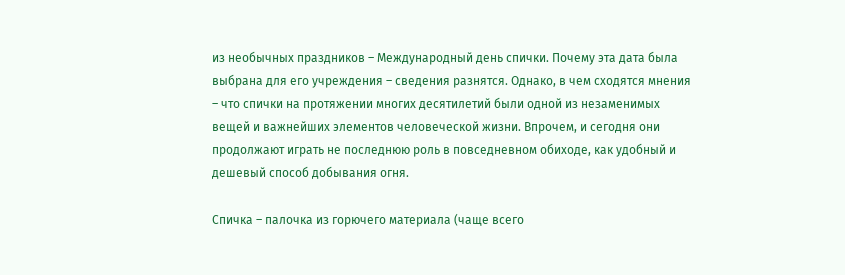из необычных праздников – Международный день спички. Почему эта дата была выбрана для его учреждения – сведения разнятся. Однако, в чем сходятся мнения – что спички на протяжении многих десятилетий были одной из незаменимых вещей и важнейших элементов человеческой жизни. Впрочем, и сегодня они продолжают играть не последнюю роль в повседневном обиходе, как удобный и дешевый способ добывания огня.

Спичка – палочка из горючего материала (чаще всего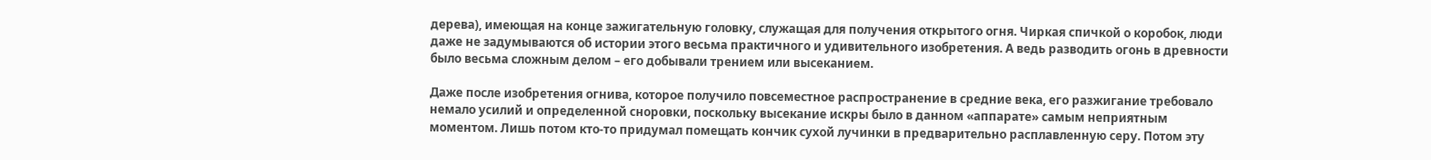дерева), имеющая на конце зажигательную головку, служащая для получения открытого огня. Чиркая спичкой о коробок, люди даже не задумываются об истории этого весьма практичного и удивительного изобретения. А ведь разводить огонь в древности было весьма сложным делом – его добывали трением или высеканием.

Даже после изобретения огнива, которое получило повсеместное распространение в средние века, его разжигание требовало немало усилий и определенной сноровки, поскольку высекание искры было в данном «аппарате» самым неприятным моментом. Лишь потом кто-то придумал помещать кончик сухой лучинки в предварительно расплавленную серу. Потом эту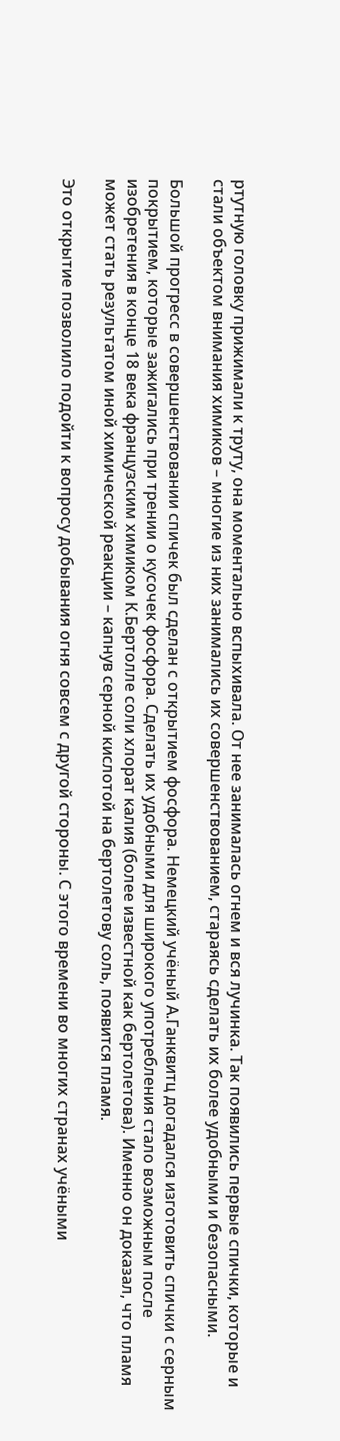ртутную головку прижимали к труту, она моментально вспыхивала. От нее занималась огнем и вся лучинка. Так появились первые спички, которые и стали объектом внимания химиков – многие из них занимались их совершенствованием, стараясь сделать их более удобными и безопасными.

Большой прогресс в совершенствовании спичек был сделан с открытием фосфора. Немецкий учёный А.Ганквитц догадался изготовить спички с серным покрытием, которые зажигались при трении о кусочек фосфора. Сделать их удобными для широкого употребления стало возможным после изобретения в конце 18 века французским химиком К.Бертолле соли хлорат калия (более известной как бертолетова). Именно он доказал, что пламя может стать результатом иной химической реакции – капнув серной кислотой на бертолетову соль, появится пламя.

Это открытие позволило подойти к вопросу добывания огня совсем с другой стороны. С этого времени во многих странах учёными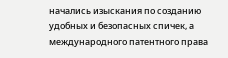начались изыскания по созданию удобных и безопасных спичек, а международного патентного права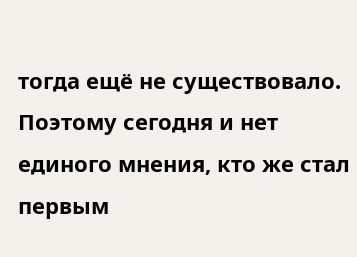тогда ещё не существовало. Поэтому сегодня и нет единого мнения, кто же стал первым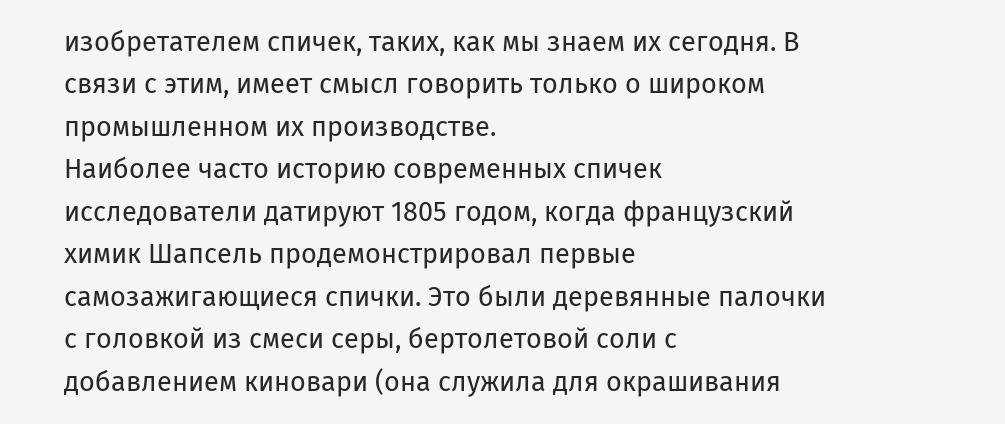изобретателем спичек, таких, как мы знаем их сегодня. В связи с этим, имеет смысл говорить только о широком промышленном их производстве.
Наиболее часто историю современных спичек исследователи датируют 1805 годом, когда французский химик Шапсель продемонстрировал первые самозажигающиеся спички. Это были деревянные палочки с головкой из смеси серы, бертолетовой соли с добавлением киновари (она служила для окрашивания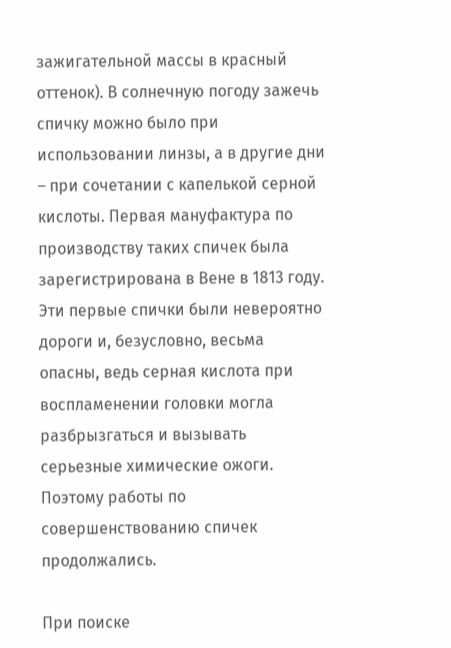зажигательной массы в красный оттенок). В солнечную погоду зажечь спичку можно было при использовании линзы, а в другие дни – при сочетании с капелькой серной кислоты. Первая мануфактура по производству таких спичек была зарегистрирована в Вене в 1813 году. Эти первые спички были невероятно дороги и, безусловно, весьма опасны, ведь серная кислота при воспламенении головки могла разбрызгаться и вызывать серьезные химические ожоги. Поэтому работы по совершенствованию спичек продолжались.

При поиске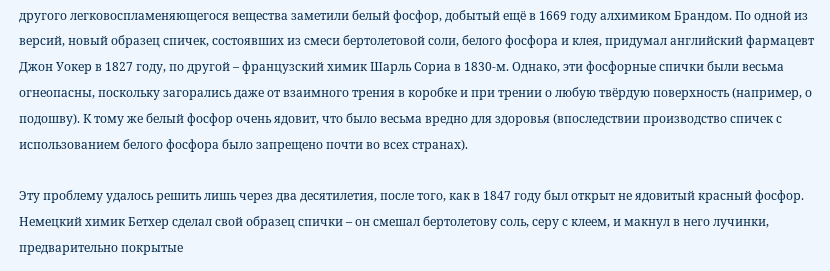другого легковоспламеняющегося вещества заметили белый фосфор, добытый ещё в 1669 году алхимиком Брандом. По одной из версий, новый образец спичек, состоявших из смеси бертолетовой соли, белого фосфора и клея, придумал английский фармацевт Джон Уокер в 1827 году, по другой – французский химик Шарль Сориа в 1830-м. Однако, эти фосфорные спички были весьма огнеопасны, поскольку загорались даже от взаимного трения в коробке и при трении о любую твёрдую поверхность (например, о подошву). К тому же белый фосфор очень ядовит, что было весьма вредно для здоровья (впоследствии производство спичек с использованием белого фосфора было запрещено почти во всех странах).

Эту проблему удалось решить лишь через два десятилетия, после того, как в 1847 году был открыт не ядовитый красный фосфор. Немецкий химик Бетхер сделал свой образец спички – он смешал бертолетову соль, серу с клеем, и макнул в него лучинки, предварительно покрытые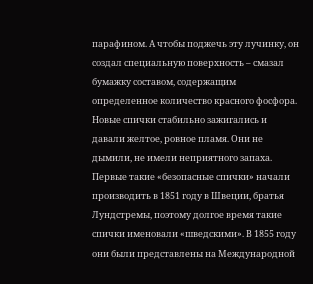парафином. А чтобы поджечь эту лучинку, он создал специальную поверхность – смазал бумажку составом, содержащим определенное количество красного фосфора. Новые спички стабильно зажигались и давали желтое, ровное пламя. Они не дымили, не имели неприятного запаха. Первые такие «безопасные спички» начали производить в 1851 году в Швеции, братья Лундстремы, поэтому долгое время такие спички именовали «шведскими». В 1855 году они были представлены на Международной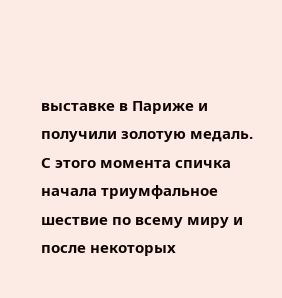выставке в Париже и получили золотую медаль. С этого момента спичка начала триумфальное шествие по всему миру и после некоторых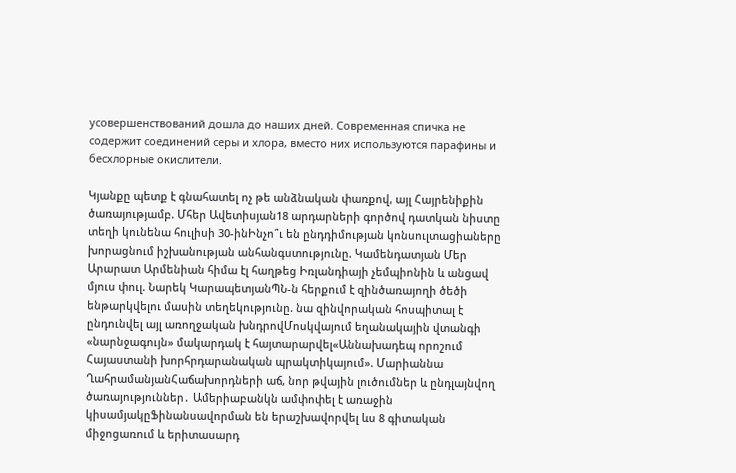усовершенствований дошла до наших дней. Современная спичка не содержит соединений серы и хлора, вместо них используются парафины и бесхлорные окислители.

Կյանքը պետք է գնահատել ոչ թե անձնական փառքով, այլ Հայրենիքին ծառայությամբ. Մհեր Ավետիսյան18 արդարների գործով դատկան նիստը տեղի կունենա հուլիսի 30-ինԻնչո՞ւ են ընդդիմության կոնսուլտացիաները խորացնում իշխանության անհանգստությունը. Կամենդատյան Մեր Արարատ Արմենիան հիմա էլ հաղթեց Իռլանդիայի չեմպիոնին և անցավ մյուս փուլ. Նարեկ ԿարապետյանՊՆ-ն հերքում է զինծառայողի ծեծի ենթարկվելու մասին տեղեկությունը. նա զինվորական հոսպիտալ է ընդունվել այլ առողջական խնդրովՄոսկվայում եղանակային վտանգի «նարնջագույն» մակարդակ է հայտարարվել«Աննախադեպ որոշում Հայաստանի խորհրդարանական պրակտիկայում». Մարիաննա ՂահրամանյանՀաճախորդների աճ, նոր թվային լուծումներ և ընդլայնվող ծառայություններ․ Ամերիաբանկն ամփոփել է առաջին կիսամյակըՖինանսավորման են երաշխավորվել ևս 8 գիտական միջոցառում և երիտասարդ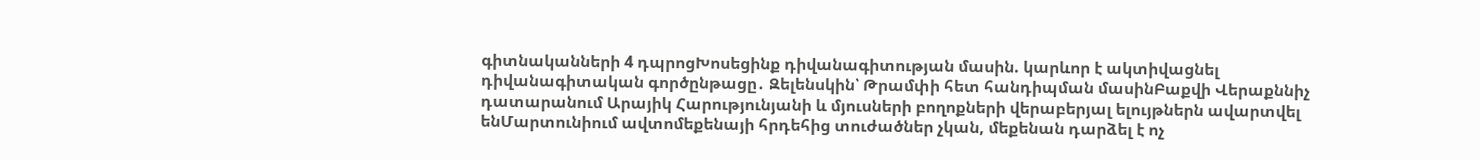գիտնականների 4 դպրոցԽոսեցինք դիվանագիտության մասին. կարևոր է ակտիվացնել դիվանագիտական գործընթացը․ Զելենսկին՝ Թրամփի հետ հանդիպման մասինԲաքվի Վերաքննիչ դատարանում Արայիկ Հարությունյանի և մյուսների բողոքների վերաբերյալ ելույթներն ավարտվել ենՄարտունիում ավտոմեքենայի հրդեհից տուժածներ չկան, մեքենան դարձել է ոչ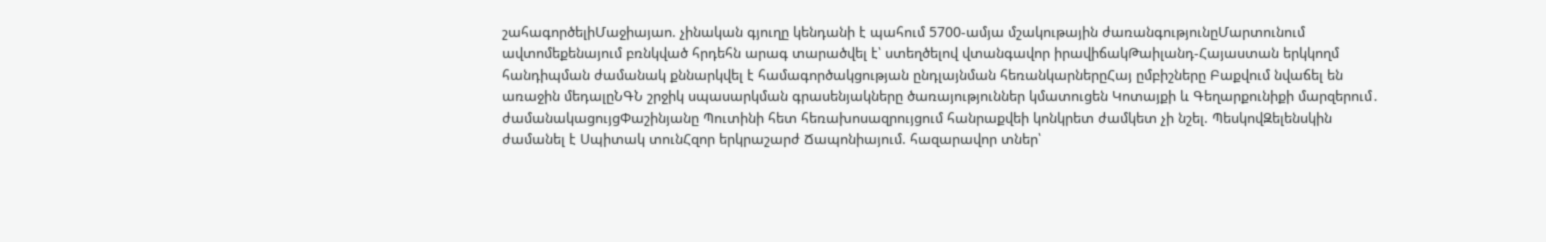շահագործելիՄաջիայաո. չինական գյուղը կենդանի է պահում 5700-ամյա մշակութային ժառանգությունըՄարտունում ավտոմեքենայում բռնկված հրդեհն արագ տարածվել է՝ ստեղծելով վտանգավոր իրավիճակԹաիլանդ-Հայաստան երկկողմ հանդիպման ժամանակ քննարկվել է համագործակցության ընդլայնման հեռանկարներըՀայ ըմբիշները Բաքվում նվաճել են առաջին մեդալըՆԳՆ շրջիկ սպասարկման գրասենյակները ծառայություններ կմատուցեն Կոտայքի և Գեղարքունիքի մարզերում․ ժամանակացույցՓաշինյանը Պուտինի հետ հեռախոսազրույցում հանրաքվեի կոնկրետ ժամկետ չի նշել. ՊեսկովԶելենսկին ժամանել է Սպիտակ տունՀզոր երկրաշարժ Ճապոնիայում. հազարավոր տներ՝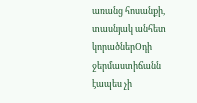առանց հոսանքի, տասնյակ անհետ կորածներՕդի ջերմաստիճանն էապես չի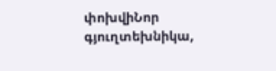փոխվիՆոր գյուղտեխնիկա,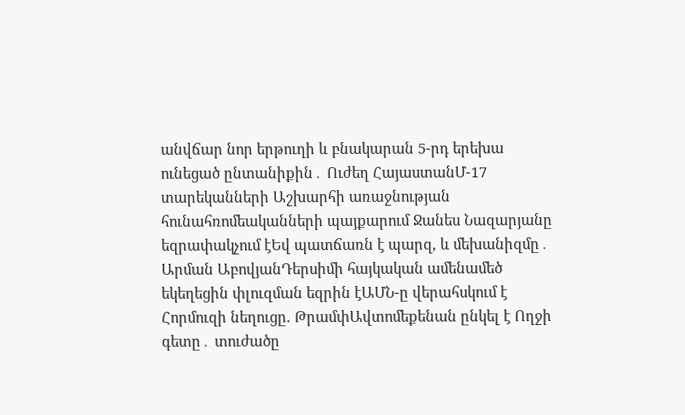անվճար նոր երթուղի և բնակարան 5-րդ երեխա ունեցած ընտանիքին․ Ուժեղ ՀայաստանՄ-17 տարեկանների Աշխարհի առաջնության հունահռոմեականների պայքարում Ջանես Նազարյանը եզրափակչում էԵվ պատճառն է պարզ, և մեխանիզմը․ Արման ԱբովյանԴերսիմի հայկական ամենամեծ եկեղեցին փլուզման եզրին էԱՄՆ-ը վերահսկում է Հորմուզի նեղուցը. ԹրամփԱվտոմեքենան ընկել է Ողջի գետը․ տուժածը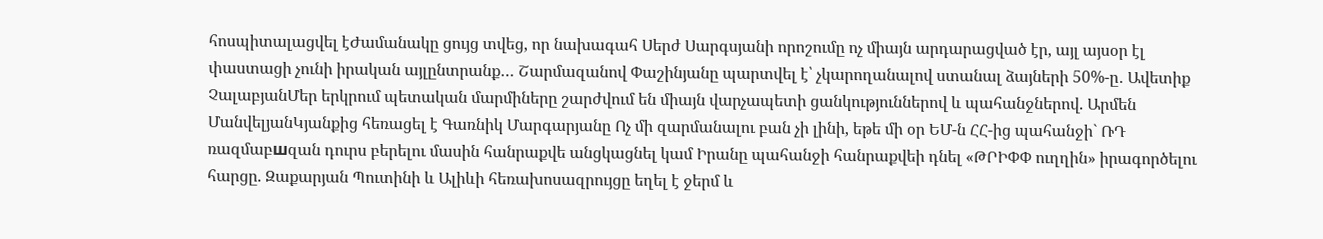հոսպիտալացվել էԺամանակը ցույց տվեց, որ նախագահ Սերժ Սարգսյանի որոշումը ոչ միայն արդարացված էր, այլ այսօր էլ փաստացի չունի իրական այլընտրանք… Շարմազանով Փաշինյանը պարտվել է՝ չկարողանալով ստանալ ձայների 50%-ը․ Ավետիք ՉալաբյանՄեր երկրում պետական մարմիները շարժվում են միայն վարչապետի ցանկություններով և պահանջներով. Արմեն ՄանվելյանԿյանքից հեռացել է Գառնիկ Մարգարյանը Ոչ մի զարմանալու բան չի լինի, եթե մի օր ԵՄ-ն ՀՀ-ից պահանջի` ՌԴ ռազմաբшզան դուրս բերելու մասին հանրաքվե անցկացնել կամ Իրանը պահանջի հանրաքվեի դնել «ԹՐԻՓՓ ուղղին» իրագործելու հարցը. Զաքարյան Պուտինի և Ալիևի հեռախոսազրույցը եղել է ջերմ և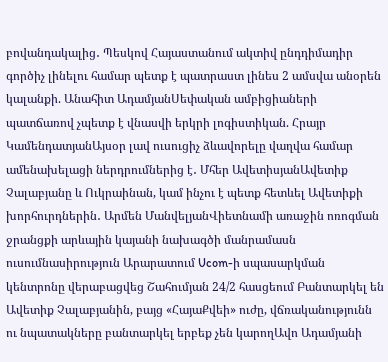բովանդակալից․ Պեսկով Հայաստանում ակտիվ ընդդիմադիր գործիչ լինելու համար պետք է պատրաստ լինես 2 ամսվա անօրեն կալանքի. Անահիտ ԱդամյանՍեփական ամբիցիաների պատճառով չպետք է վնասվի երկրի լոգիստիկան. Հրայր ԿամենդատյանԱյսօր լավ ուսուցիչ ձևավորելը վաղվա համար ամենախելացի ներդրումներից է․ Մհեր ԱվետիսյանԱվետիք Չալաբյանը և Ուկրաինան, կամ ինչու է պետք հետևել Ավետիքի խորհուրդներին․ Արմեն ՄանվելյանՎիետնամի առաջին ոռոգման ջրանցքի արևային կայանի նախագծի մանրամասն ուսումնասիրություն Արարատում Ucom-ի սպասարկման կենտրոնը վերաբացվեց Շահումյան 24/2 հասցեում Բանտարկել են Ավետիք Չալաբյանին, բայց «ՀայաՔվեի» ուժը, վճռականությունն ու նպատակները բանտարկել երբեք չեն կարողԱվո Ադամյանի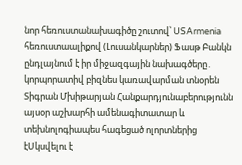նոր հեռուստանախագիծը շուտով՝ USArmenia հեռուստաալիքով (Լուսանկարներ) Ֆասթ Բանկն ընդլայնում է իր միջազգային նախագծերը․ կորպորատիվ բիզնես կառավարման տնօրեն Տիգրան Մխիթարյան Հանքարդյունաբերությունն այսօր աշխարհի ամենագիտատար և տեխնոլոգիապես հագեցած ոլորտներից էՍկսվելու է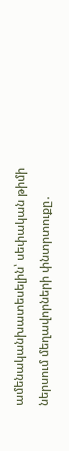ամենականխատեսելին՝ սեփական թիմի ներսում մեղավորների փնտրտուքը․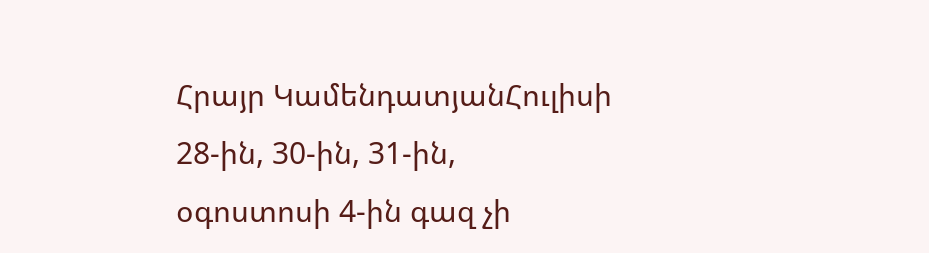Հրայր ԿամենդատյանՀուլիսի 28-ին, 30-ին, 31-ին, օգոստոսի 4-ին գազ չի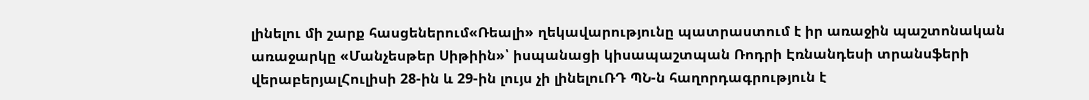լինելու մի շարք հասցեներում«Ռեալի» ղեկավարությունը պատրաստում է իր առաջին պաշտոնական առաջարկը «Մանչեսթեր Սիթիին»՝ իսպանացի կիսապաշտպան Ռոդրի Էռնանդեսի տրանսֆերի վերաբերյալՀուլիսի 28-ին և 29-ին լույս չի լինելուՌԴ ՊՆ-ն հաղորդագրություն է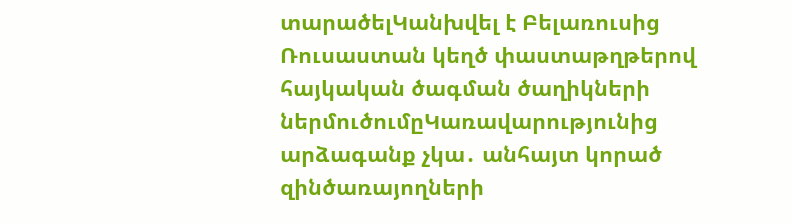տարածելԿանխվել է Բելառուսից Ռուսաստան կեղծ փաստաթղթերով հայկական ծագման ծաղիկների ներմուծումըԿառավարությունից արձագանք չկա․ անհայտ կորած զինծառայողների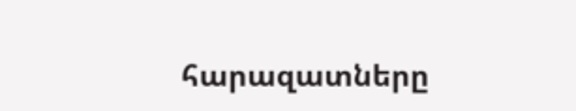հարազատները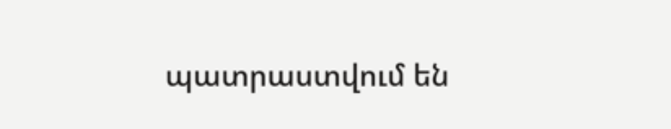պատրաստվում են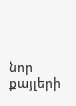նոր քայլերի